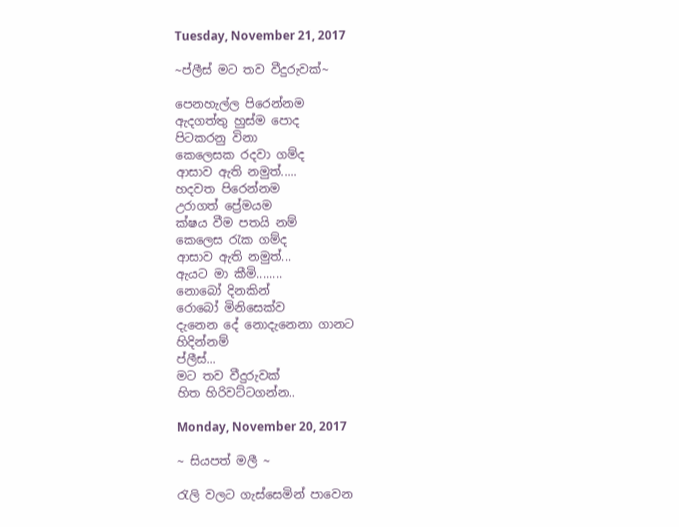Tuesday, November 21, 2017

~ප්ලීස් මට තව වීදුරුවක්~

පෙනහැල්ල පිරෙන්නම
ඇදගත්තු හුස්ම පොද
පිටකරනු විනා
කෙලෙසක රදවා ගම්ද
ආසාව ඇති නමුත්.....
හදවත පිරෙන්නම
උරාගත් ප්‍රේමයම
ක්ෂය වීම පතයි නම්
කෙලෙස රැක ගම්ද
ආසාව ඇති නමුත්...
ඇයට මා කීමි........
නොබෝ දිනකින්
රොබෝ මිනිසෙක්ව
දැනෙන දේ නොදැනෙනා ගානට
හිදින්නම්
ප්ලීස්...
මට තව වීදුරුවක්
හිත හිරිවට්ටගන්න..

Monday, November 20, 2017

~ සියපත් මලී ~

රැලි වලට ගැස්සෙමින් පාවෙන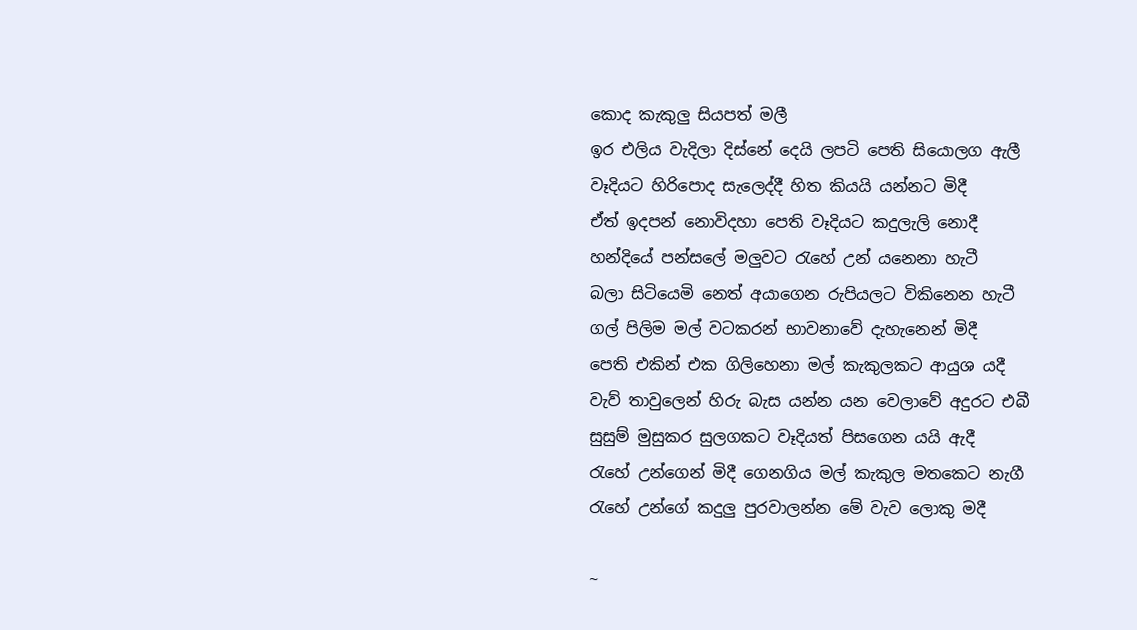කොද කැකුලු සියපත් මලී
ඉර එලිය වැදිලා දිස්නේ දෙයි ලපටි පෙති සියොලග ඇලී
වෑදියට හිරිපොද සැලෙද්දී හිත කියයි යන්නට මිදී
ඒත් ඉදපන් නොවිදහා පෙති වෑදියට කදුලැලි නොදී
හන්දියේ පන්සලේ මලුවට රැහේ උන් යනෙනා හැටී
බලා සිටියෙමි නෙත් අයාගෙන රුපියලට විකිනෙන හැටී
ගල් පිලිම මල් වටකරන් භාවනාවේ දැහැනෙන් මිදී
පෙති එකින් එක ගිලිහෙනා මල් කැකුලකට ආයුශ යදී
වැව් තාවුලෙන් හිරු බැස යන්න යන වෙලාවේ අදුරට එබී
සුසුම් මුසුකර සුලගකට වෑදියත් පිසගෙන යයි ඇදී
රැහේ උන්ගෙන් මිදී ගෙනගිය මල් කැකුල මතකෙට නැගී
රැහේ උන්ගේ කදුලු පුරවාලන්න මේ වැව ලොකු මදී

~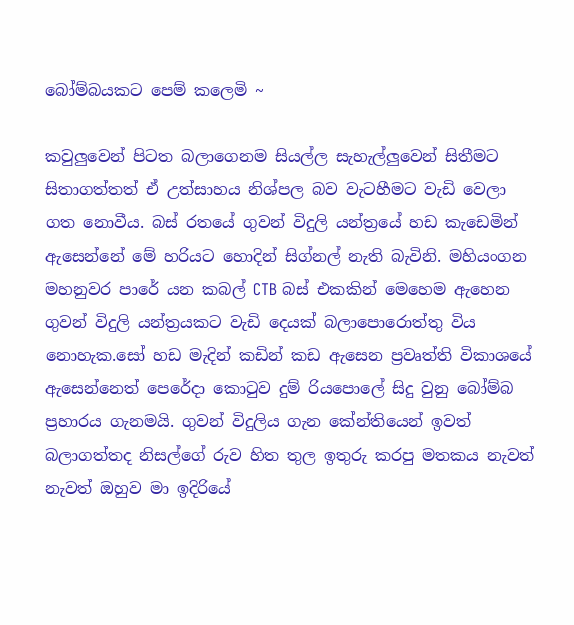බෝම්බයකට පෙම් කලෙමි ~

කවුලුවෙන් පිටත බලාගෙනම සියල්ල සැහැල්ලුවෙන් සිතීමට සිතාගත්තත් ඒ උත්සාහය නිශ්පල බව වැටහීමට වැඩි වෙලා ගත නොවීය. බස් රතයේ ගුවන් විදුලි යන්ත්‍රයේ හඩ කැඩෙමින් ඇසෙන්නේ මේ හරියට හොදින් සිග්නල් නැති බැවිනි. මහියංගන මහනුවර පාරේ යන කබල් CTB බස් එකකින් මෙහෙම ඇහෙන ගුවන් විදුලි යන්ත්‍රයකට වැඩි දෙයක් බලාපොරොත්තු විය නොහැක.සෝ හඩ මැදින් කඩින් කඩ ඇසෙන ප්‍රවෘත්ති විකාශයේ ඇසෙන්නෙත් පෙරේදා කොටුව දුම් රියපොලේ සිදු වුනු බෝම්බ ප්‍රහාරය ගැනමයි. ගුවන් විදුලිය ගැන කේන්තියෙන් ඉවත් බලාගත්තද නිසල්ගේ රුව හිත තුල ඉතුරු කරපු මතකය නැවත් නැවත් ඔහුව මා ඉදිරියේ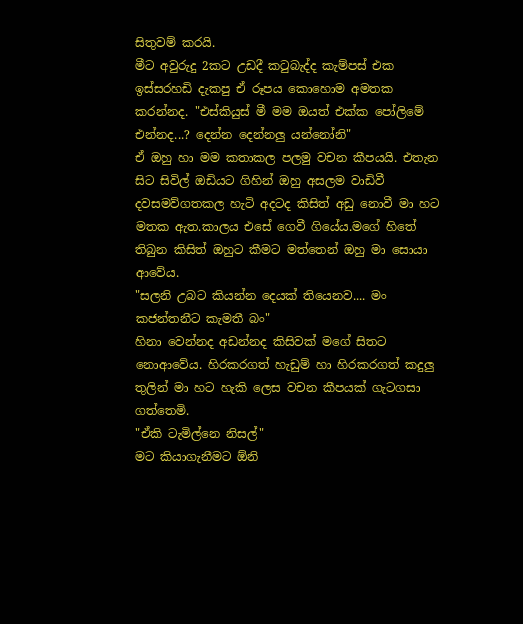සිතුවම් කරයි.
මීට අවුරුදු 2කට උඩදී කටුබැද්ද කැම්පස් එක ඉස්සරහඩි දැකපු ඒ රූපය කොහොම අමතක කරන්නද. "එස්කියුස් මී මම ඔයත් එක්ක පෝලිමේ එන්නද...? දෙන්න දෙන්නලු යන්නෝනි"
ඒ ඔහු හා මම කතාකල පලමු වචන කීපයයි. එතැන සිට සිවිල් ඔඩියට ගිහින් ඔහු අසලම වාඩිවී දවසමව්ගතකල හැටි අදටද කිසිත් අඩු නොවී මා හට මතක ඇත.කාලය එසේ ගෙවී ගියේය.මගේ හිතේ තිබුන කිසිත් ඔහුට කීමට මත්තෙන් ඔහු මා සොයා ආවේය.
"සලනි උබට කියන්න දෙයක් තියෙනව.... මං කජන්තනීට කැමතී බං"
හිනා වෙන්නද අඩන්නද කිසිවක් මගේ සිතට නොආවේය. හිරකරගත් හැඩුම් හා හිරකරගත් කදුලු තුලින් මා හට හැකි ලෙස වචන කීපයක් ගැටගසා ගත්තෙමි.
"ඒකි ටැමිල්නෙ නිසල්"
මට කියාගැනීමට ඕනි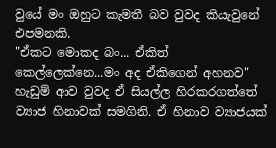වුයේ මං ඔහුට කැමතී බව වුවද කියැවුනේ එපමනකි.
"ඒකට මොකද බං... ඒකිත් කෙල්ලෙක්නෙ...මං අද ඒකිගෙන් අහනව"
හැඩුම් ආව වුවද ඒ සියල්ල හිරකරගත්තේ ව්‍යාජ හිනාවක් සමගිනි. ඒ හිනාව ව්‍යාජයක්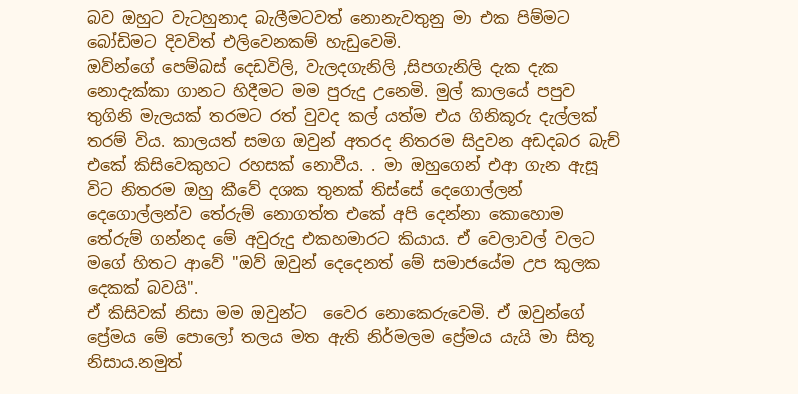බව ඔහුට වැටහුනාද බැලීමටවත් නොනැවතුනු මා එක පිම්මට බෝඩිමට දිවවිත් එලිවෙනකම් හැඩුවෙමි.
ඔව්න්ගේ පෙම්බස් දෙඩවිලි, වැලදගැනිලි ,සිපගැනිලි දැක දැක නොදැක්කා ගානට හිදීමට මම පුරුදු උනෙමි. මුල් කාලයේ පපුව තුගිනි මැලයක් තරමට රත් වුවද කල් යත්ම එය ගිනිකූරු දැල්ලක් තරම් විය. කාලයත් සමග ඔවුන් අතරද නිතරම සිදුවන අඩදබර බැච් එකේ කිසිවෙකුහට රහසක් නොවීය. . මා ඔහුගෙන් එආ ගැන ඇසූ විට නිතරම ඔහු කීවේ දශක තුනක් තිස්සේ දෙගොල්ලන් දෙගොල්ලන්ව තේරුම් නොගත්ත එකේ අපි දෙන්නා කොහොම තේරුම් ගන්නද මේ අවුරුදු එකහමාරට කියාය. ඒ වෙලාවල් වලට මගේ හිතට ආවේ "ඔව් ඔවුන් දෙදෙනත් මේ සමාජයේම උප කුලක දෙකක් බවයි".
ඒ කිසිවක් නිසා මම ඔවුන්ට  වෛර නොකෙරුවෙමි. ඒ ඔවුන්ගේ ප්‍රේමය මේ පොලෝ තලය මත ඇති නිර්මලම ප්‍රේමය යැයි මා සිතූ නිසාය.නමුත්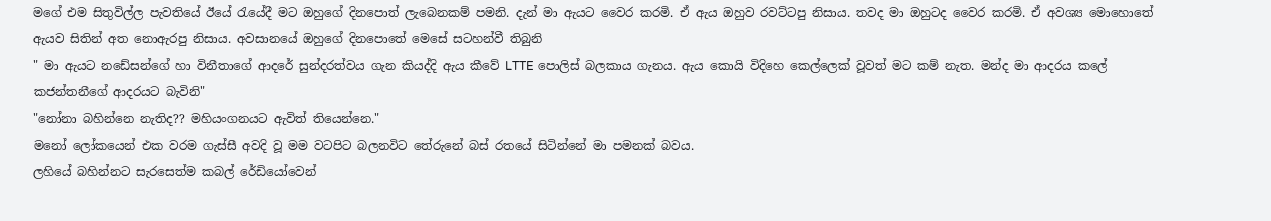මගේ එම සිතුවිල්ල පැවතියේ ඊයේ රැයේදී මට ඔහුගේ දිනපොත් ලැබෙනකම් පමනි. දැන් මා ඇයට වෛර කරමි. ඒ ඇය ඔහුව රවට්ටපු නිසාය. තවද මා ඔහුටද වෛර කරමි. ඒ අවශ්‍ය මොහොතේ ඇයව සිතින් අත නොඇරපු නිසාය. අවසානයේ ඔහුගේ දිනපොතේ මෙසේ සටහන්වී තිබුනි
" මා ඇයට නඩේසන්ගේ හා විනීතාගේ ආදරේ සුන්දරත්වය ගැන කියද්දි ඇය කීවේ LTTE පොලිස් බලකාය ගැනය. ඇය කොයි විදිහෙ කෙල්ලෙක් වූවත් මට කම් නැත. මන්ද මා ආදරය කලේ කජන්තනීගේ ආදරයට බැවිනි"
"නෝනා බහින්නෙ නැතිද?? මහියංගනයට ඇවිත් තියෙන්නෙ."
මනෝ ලෝකයෙන් එක වරම ගැස්සී අවදි වූ මම වටපිට බලනවිට තේරුනේ බස් රතයේ සිටින්නේ මා පමනක් බවය.
ලහියේ බහින්නට සැරසෙත්ම කබල් රේඩියෝවෙන්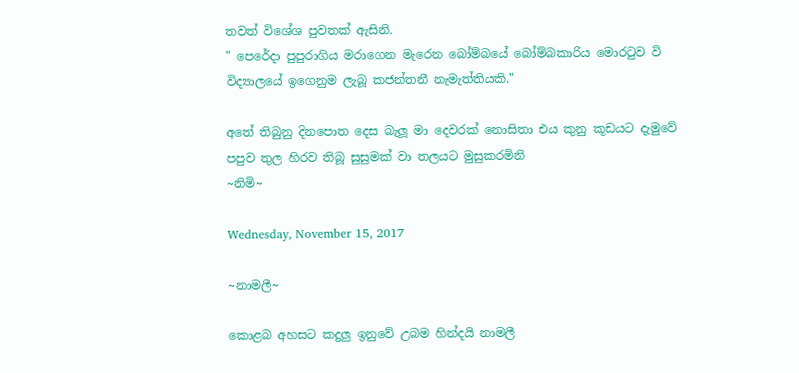තවත් විශේශ පුවතක් ඇසිනි.
" පෙරේදා පුපුරාගිය මරාගෙන මැරෙන බෝම්බයේ බෝම්බකාරිය මොරටුව වි විද්‍යාලයේ ඉගෙනුම ලැබූ කජන්තනී නැමැත්තියකි."

අතේ තිබුනු දිනපොත දෙස බැලූ මා දෙවරක් නොසිතා එය කුනු කූඩයට දැමුවේ පපුව තුල හිරව තිබූ සුසුමක් වා තලයට මුසුකරමිනි
~නිමි~

Wednesday, November 15, 2017

~නාමලී~

කොළබ අහසට කදුලු ඉනුවේ උබම හින්දයි නාමලී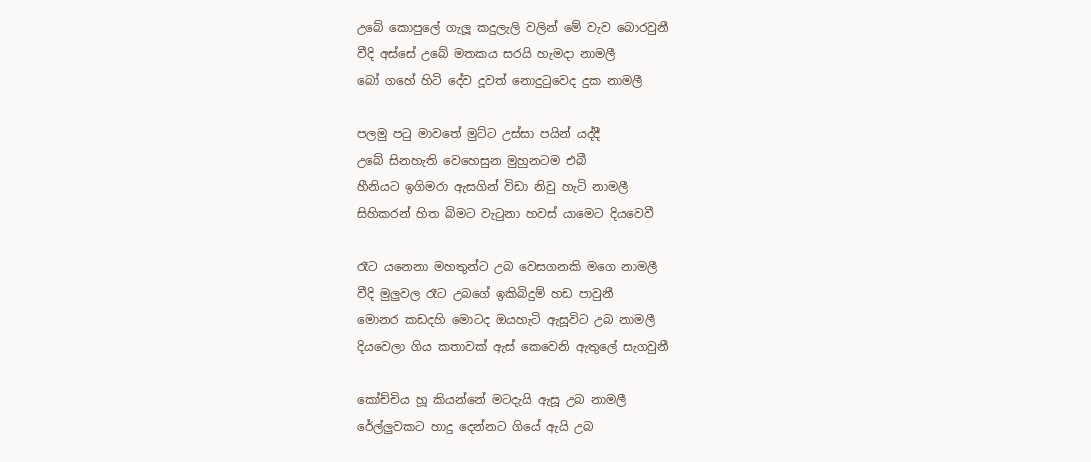උබේ කොපුලේ ගැලූ කදුලැලි වලින් මේ වැව බොරවුනී
වීදි අස්සේ උබේ මතකය සරයි හැමදා නාමලී
බෝ ගහේ හිටි දේව දූවත් නොදුටුවෙද දුක නාමලී

පලමු පටු මාවතේ මුට්ට උස්සා පයින් යද්දී
උබේ සිනහැති වෙහෙසුන මුහුනටම එබී
හීනියට ඉගිමරා ඇසගින් විඩා නිවු හැටි නාමලී
සිහිකරන් හිත බිමට වැටුනා හවස් යාමෙට දියවෙවී

රෑට යනෙනා මහතුන්ට උබ වෙසගනකි මගෙ නාමලී
වීදි මුලුවල රෑට උබගේ ඉකිබිදුම් හඩ පාවුනී
මොනර කඩදහි මොටද ඔයහැටි ඇසූවිට උබ නාමලී
දියවෙලා ගිය කතාවක් ඇස් කෙවෙනි ඇතුලේ සැගවුනී

කෝච්චිය හූ කියන්නේ මටදැයි ඇසූ උබ නාමලී
රේල්ලුවකට හාදු දෙන්නට ගියේ ඇයි උබ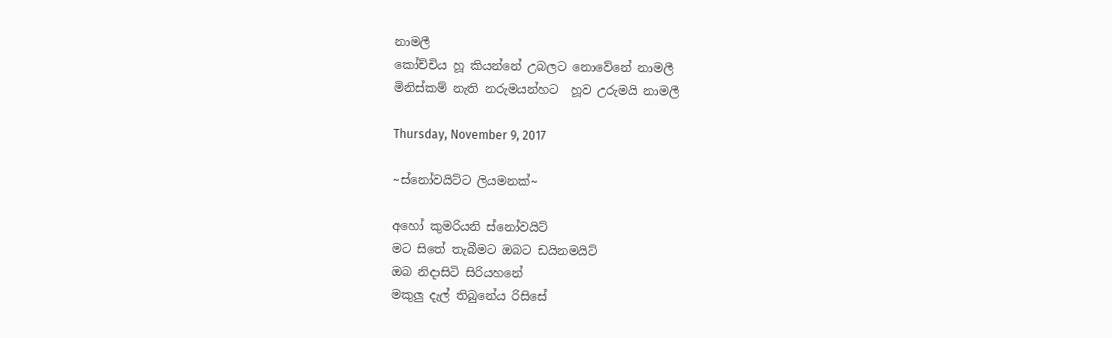නාමලී
කෝච්චිය හූ කියන්නේ උබලට නොවේනේ නාමලී
මිනිස්කම් නැති නරුමයන්හට  හූව උරුමයි නාමලී

Thursday, November 9, 2017

~ස්නෝවයිට්ට ලියමනක්~

අහෝ කුමරියනි ස්නෝවයිට්
මට සිතේ තැබීමට ඔබට ඩයිනමයිට්
ඔබ නිදාසිටි සිරියහනේ
මකුලු දැල් තිබුනේය රිසිසේ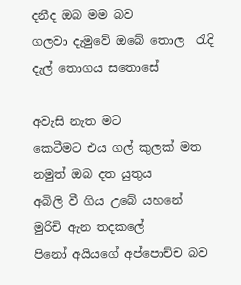දනීද ඔබ මම බව
ගලවා දැමුවේ ඔබේ තොල  රැදි
දැල් තොගය සතොසේ

අවැසි නැත මට
කෙටීමට එය ගල් කුලක් මත
නමුත් ඔබ දත යුතුය
අබිලි වී ගිය උබේ යහනේ
මුරිචි ඇන තදකලේ
පිනෝ අයියගේ අප්පොච්ච බව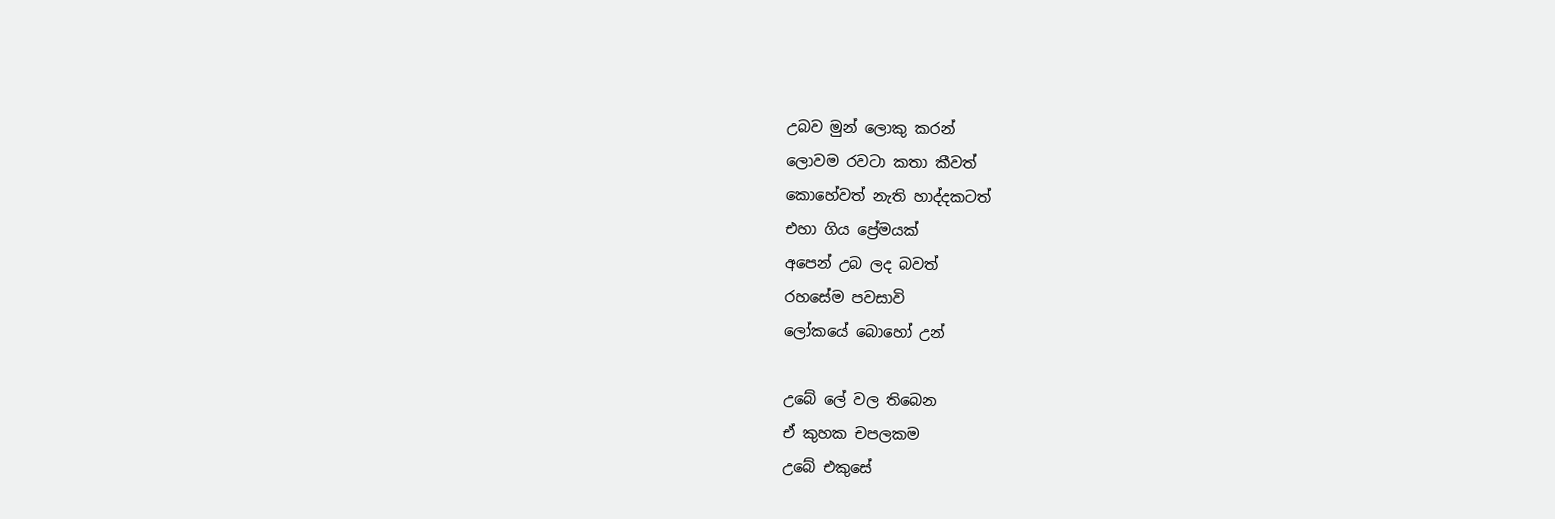උබව මුන් ලොකු කරන්
ලොවම රවටා කතා කීවත්
කොහේවත් නැති හාද්දකටත්
එහා ගිය ප්‍රේමයක්
අපෙන් උබ ලද බවත්
රහසේම පවසාවි
ලෝකයේ බොහෝ උන්

උබේ ලේ වල තිබෙන
ඒ කුහක චපලකම
උබේ එකුසේ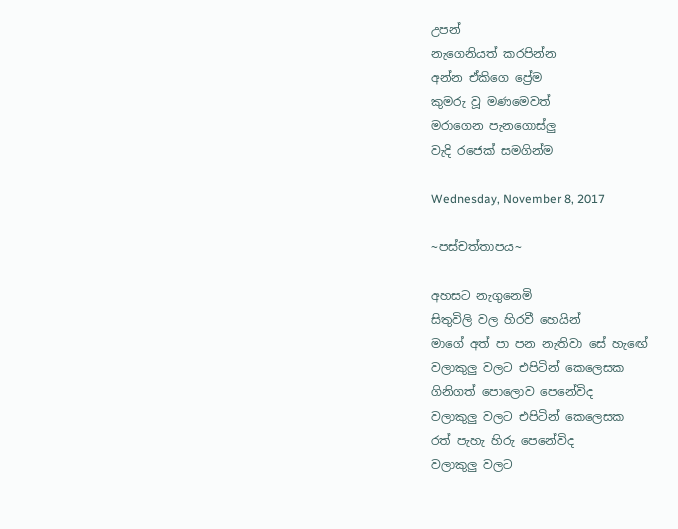උපන්
නැගෙනියත් කරපින්න
අන්න ඒකිගෙ ප්‍රේම
කුමරු වූ මණමෙවත්
මරාගෙන පැනගොස්ලු
වැදි රජෙක් සමගින්ම

Wednesday, November 8, 2017

~පස්චත්තාපය~

අහසට නැගුනෙමි
සිතුවිලි වල හිරවී හෙයින්
මාගේ අත් පා පන නැතිවා සේ හැඟේ
වලාකුලු වලට එපිටින් කෙලෙසක
ගිනිගත් පොලොව පෙනේවිද
වලාකුලු වලට එපිටින් කෙලෙසක
රත් පැහැ හිරු පෙනේවිද
වලාකුලු වලට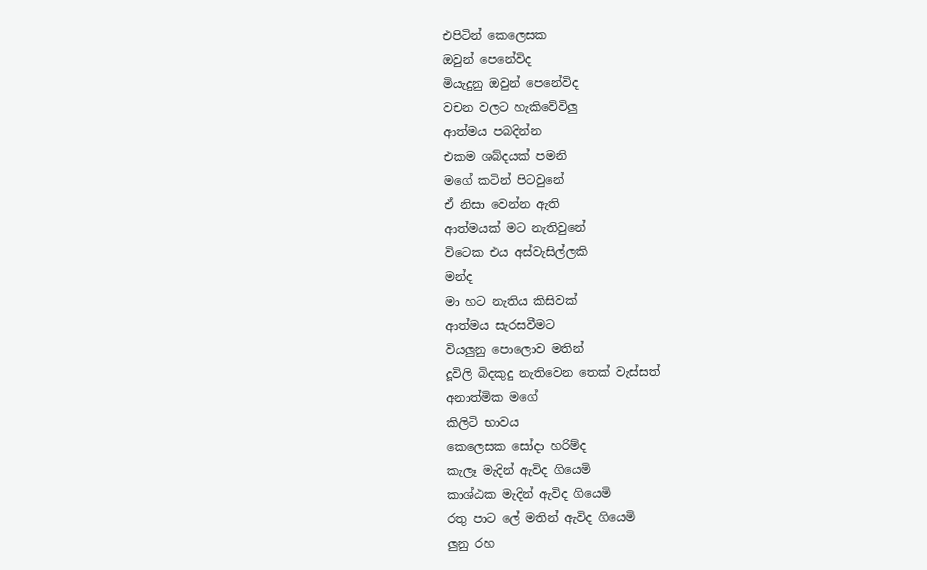එපිටින් කෙලෙසක
ඔවුන් පෙනේවිද
මියැදුනු ඔවුන් පෙනේවිද
වචන වලට හැකිවේවිලු
ආත්මය පබදින්න
එකම ශබ්දයක් පමනි
මගේ කටින් පිටවුනේ
ඒ නිසා වෙන්න ඇති
ආත්මයක් මට නැතිවුනේ
විටෙක එය අස්වැසිල්ලකි
මන්ද
මා හට නැතිය කිසිවක්
ආත්මය සැරසවීමට
වියලුනු පොලොව මතින්
දූවිලි බිදකුදු නැතිවෙන තෙක් වැස්සත්
අනාත්මික මගේ
කිලිටි භාවය
කෙලෙසක සෝදා හරිම්ද
කැලෑ මැදින් ඇවිද ගියෙමි
කාශ්ඨක මැදින් ඇවිද ගියෙමි
රතු පාට ලේ මතින් ඇවිද ගියෙමි
ලුනු රහ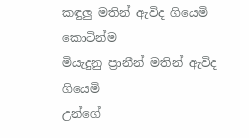කඳුලු මතින් ඇවිද ගියෙමි
කොටින්ම
මියැදුනු ප්‍රානීන් මතින් ඇවිද ගියෙමි
උන්ගේ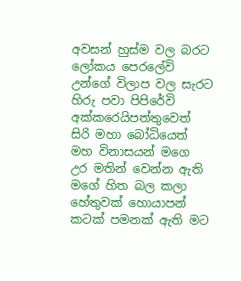අවසන් හුස්ම වල බරට
ලෝකය පෙරලේවි
උන්ගේ විලාප වල සැරට
හිරු පවා පිපිරේවි
අක්කරෙයිපත්තුවෙත්
සිරි මහා බෝධියෙත්
මහ විනාසයන් මගෙ
උර මතින් වෙන්න ඇති
මගේ හිත බල කලා
හේතුවක් හොයාපන්
කටක් පමනක් ඇති මට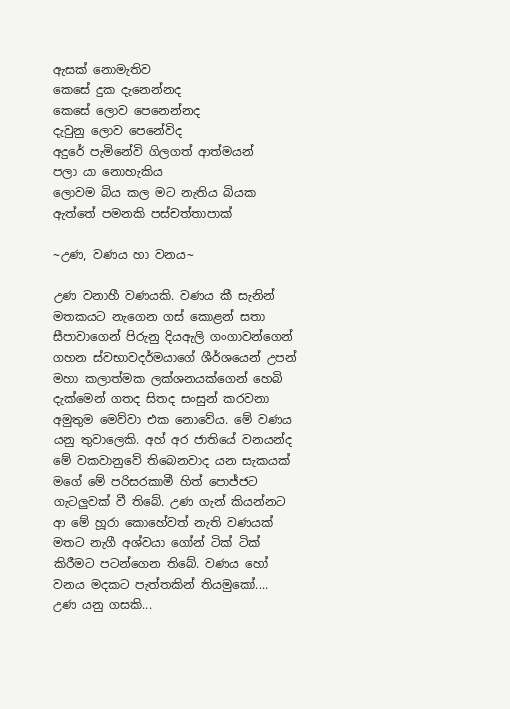ඇසක් නොමැතිව
කෙසේ දුක දැනෙන්නද
කෙසේ ලොව පෙනෙන්නද
දැවුනු ලොව පෙනේවිද
අදුරේ පැමිනේවි ගිලගත් ආත්මයන්
පලා යා නොහැකිය
ලොවම බිය කල මට නැතිය බියක
ඇත්තේ පමනකි පස්චත්තාපාක්

~උණ, වණය හා වනය~

උණ වනාහී වණයකි. වණය කී සැනින් මතකයට නැගෙන ගස් කොළන් සතා සීපාවාගෙන් පිරුනු දියඇලි ගංගාවන්ගෙන් ගහන ස්වභාවදර්මයාගේ ශීර්ශයෙන් උපන් මහා කලාත්මක ලක්ශනයක්ගෙන් හෙබි දැක්මෙන් ගතද සිතද සංසුන් කරවනා අමුතුම මෙව්වා එක නොවේය. මේ වණය යනු තුවාලෙකි. අහ් අර ජාතියේ වනයන්ද මේ වකවානුවේ තිබෙනවාද යන සැකයක් මගේ මේ පරිසරකාමී හිත් පොජ්ජට ගැටලුවක් වී තිබේ. උණ ගැන් කියන්නට ආ මේ හූරා කොහේවත් නැති වණයක් මතට නැගී අශ්වයා ගෝන් ටික් ටික් කිරීමට පටන්ගෙන තිබේ. වණය හෝ වනය මදකට පැත්තකින් තියමුකෝ....
උණ යනු ගසකි...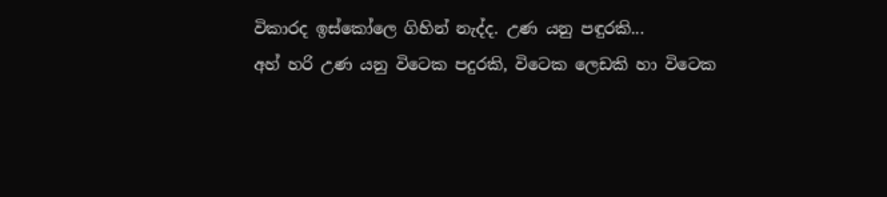විකාරද ඉස්කෝලෙ ගිහින් නැද්ද. උණ යනු පඳුරකි...
අහ් හරි උණ යනු විටෙක පදුරකි, විටෙක ලෙඩකි හා විටෙක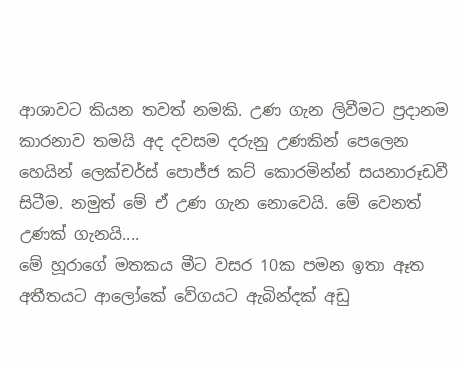ආශාවට කියන තවත් නමකි. උණ ගැන ලිවීමට ප්‍රදානම කාරනාව තමයි අද දවසම දරුනු උණකින් පෙලෙන හෙයින් ලෙක්චර්ස් පොජ්ජ කට් කොරමින්න් සයනාරූඩවී සිටීම. නමුත් මේ ඒ උණ ගැන නොවෙයි. මේ වෙනත් උණක් ගැනයි....
මේ හූරාගේ මතකය මීට වසර 10ක පමන ඉතා ඈත අතීතයට ආලෝකේ වේගයට ඇබින්දක් අඩු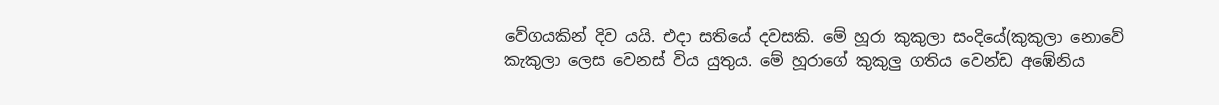වේගයකින් දිව යයි. එදා සතියේ දවසකි. මේ හූරා කුකුලා සංදියේ(කුකුලා නොවේ කැකුලා ලෙස වෙනස් විය යුතුය. මේ හූරාගේ කුකුලු ගතිය වෙන්ඩ අඹේනිය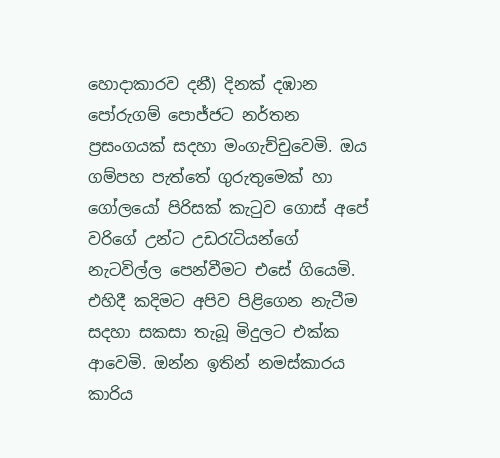හොදාකාරව දනී) දිනක් දඹාන පෝරුගම් පොජ්ජට නර්තන ප්‍රසංගයක් සදහා මංගැච්චුවෙමි. ඔය ගම්පහ පැත්තේ ගුරුතුමෙක් හා ගෝලයෝ පිරිසක් කැටුව ගොස් අපේ වරිගේ උන්ට උඩරැටියන්ගේ නැටවිල්ල පෙන්වීමට එසේ ගියෙමි. එහිදී කදිමට අපිව පිළිගෙන නැටීම සදහා සකසා තැබූ මිදුලට එක්ක ආවෙමි. ඔන්න ඉතින් නමස්කාරය කාරිය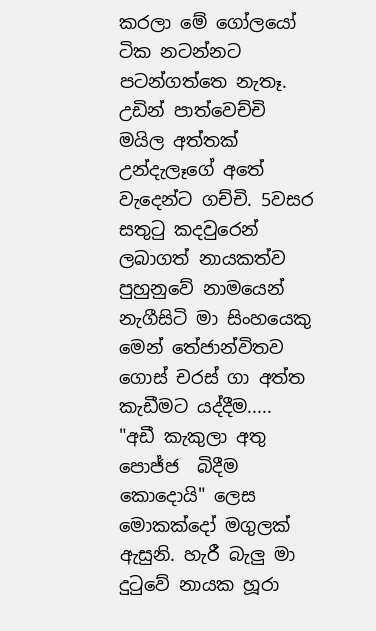කරලා මේ ගෝලයෝ ටික නටන්නට පටන්ගත්තෙ නැතෑ. උඩින් පාත්වෙච්චි මයිල අත්තක් උන්දැලෑගේ අතේ වැදෙන්ට ගච්චි. 5වසර සතුටු කදවුරෙන් ලබාගත් නායකත්ව පුහුනුවේ නාමයෙන් නැගීසිටි මා සිංහයෙකු මෙන් තේජාන්විතව ගොස් චරස් ගා අත්ත කැඩීමට යද්දීම.....
"අඩී කැකුලා අතු පොජ්ජ  බිදීම කොදොයි" ලෙස මොකක්දෝ මගුලක් ඇසුනි. හැරී බැලු මා දුටුවේ නායක හූරා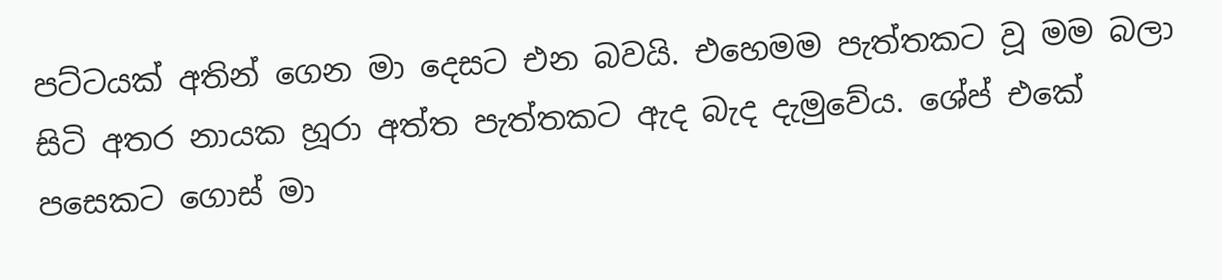පට්ටයක් අතින් ගෙන මා දෙසට එන බවයි. එහෙමම පැත්තකට වූ මම බලා සිටි අතර නායක හූරා අත්ත පැත්තකට ඇද බැද දැමුවේය. ශේප් එකේ පසෙකට ගොස් මා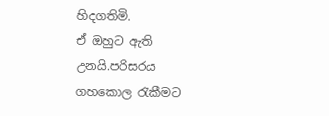හිදගතිමි.
ඒ ඔහුට ඇති උනයි.පරිසරය ගහකොල රැකීමට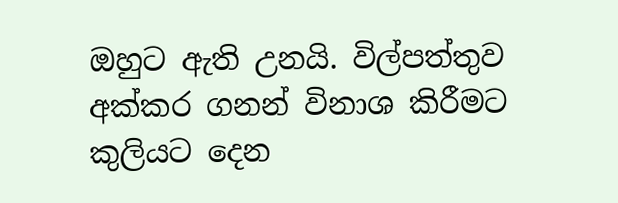ඔහුට ඇති උනයි. විල්පත්තුව අක්කර ගනන් විනාශ කිරීමට කුලියට දෙන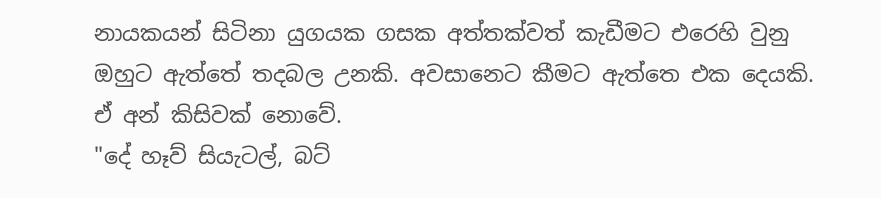නායකයන් සිටිනා යුගයක ගසක අත්තක්වත් කැඩීමට එරෙහි වුනු ඔහුට ඇත්තේ තදබල උනකි. අවසානෙට කීමට ඇත්තෙ එක දෙයකි. ඒ අන් කිසිවක් නොවේ.
"දේ හෑව් සියැටල්, බට්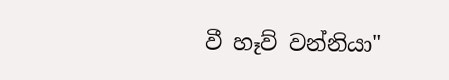වී හෑව් වන්නියා"